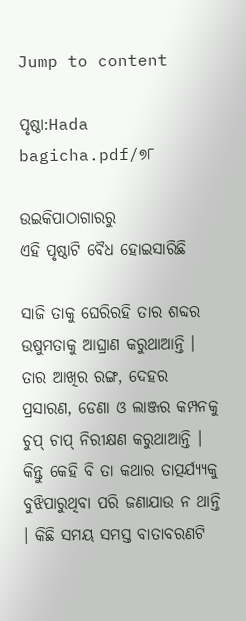Jump to content

ପୃଷ୍ଠା:Hada bagicha.pdf/୭୮

ଉଇକିପାଠାଗାର‌ରୁ
ଏହି ପୃଷ୍ଠାଟି ବୈଧ ହୋଇସାରିଛି

ସାଜି ତାକୁ ଘେରିରହି ତାର ଶବ୍ଦର ଉଷୁମତାକୁ ଆଘ୍ରାଣ କରୁଥାଆନ୍ତି । ତାର ଆଖିର ରଙ୍ଗ, ଦେହର ପ୍ରସାରଣ, ଡେଣା ଓ ଲାଞ୍ଜର କମ୍ପନକୁ ଚୁପ୍ ଚାପ୍ ନିରୀକ୍ଷଣ କରୁଥାଆନ୍ତି । କିନ୍ତୁ କେହି ବି ତା କଥାର ତାତ୍ପର୍ଯ୍ୟ୍ୟକୁ ବୁଝିପାରୁଥିବା ପରି ଜଣାଯାଉ ନ ଥାନ୍ତି । କିଛି ସମୟ ସମସ୍ତ ବାତାବରଣଟି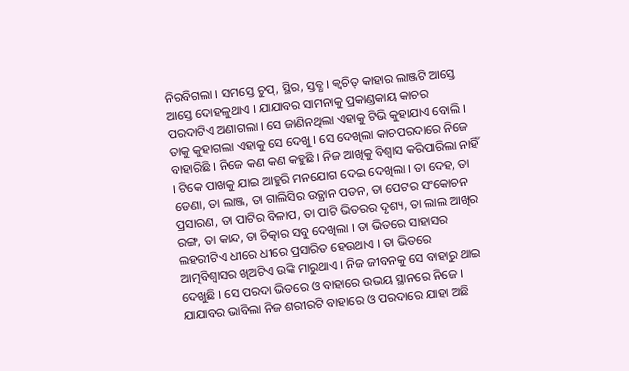ନିରବିଗଲା । ସମସ୍ତେ ଚୁପ୍, ସ୍ଥିର, ସ୍ତବ୍ଧ । କ୍ୱଚିତ୍ କାହାର ଲାଞ୍ଜଟି ଆସ୍ତେ ଆସ୍ତେ ଦୋହଳୁଥାଏ । ଯାଯାବର ସାମନାକୁ ପ୍ରକାଣ୍ଡକାୟ କାଚର ପରଦାଟିଏ ଅଣାଗଲା । ସେ ଜାଣିନଥିଲା ଏହାକୁ ଟିଭି କୁହାଯାଏ ବୋଲି । ତାକୁ କୁହାଗଲା ଏହାକୁ ସେ ଦେଖୁ । ସେ ଦେଖିଲା କାଚପରଦାରେ ନିଜେ ବାହାରିଛି । ନିଜେ କଣ କଣ କହୁଛି । ନିଜ ଆଖିକୁ ବିଶ୍ୱାସ କରିପାରିଲା ନାହିଁ । ଟିକେ ପାଖକୁ ଯାଇ ଆହୁରି ମନଯୋଗ ଦେଇ ଦେଖିଲା । ତା ଦେହ, ତା ଡେଣା, ତା ଲାଞ୍ଜ, ତା ଗାଲିସିର ଉତ୍ଥାନ ପତନ, ତା ପେଟର ସଂକୋଚନ ପ୍ରସାରଣ, ତା ପାଟିର ବିଳାପ, ତା ପାଟି ଭିତରର ଦୃଶ୍ୟ, ତା ଲାଲ ଆଖିର ରଙ୍ଗ, ତା କାନ୍ଦ, ତା ଚିତ୍କାର ସବୁ ଦେଖିଲା । ତା ଭିତରେ ସାହାସର ଲହରୀଟିଏ ଧୀରେ ଧୀରେ ପ୍ରସାରିତ ହେଉଥାଏ । ତା ଭିତରେ ଆତ୍ମବିଶ୍ୱାସର ଖିଅଟିଏ ଉଙ୍କି ମାରୁଥାଏ । ନିଜ ଜୀବନକୁ ସେ ବାହାରୁ ଥାଇ ଦେଖୁଛି । ସେ ପରଦା ଭିତରେ ଓ ବାହାରେ ଉଭୟ ସ୍ଥାନରେ ନିଜେ । ଯାଯାବର ଭାବିଲା ନିଜ ଶରୀରଟି ବାହାରେ ଓ ପରଦାରେ ଯାହା ଅଛି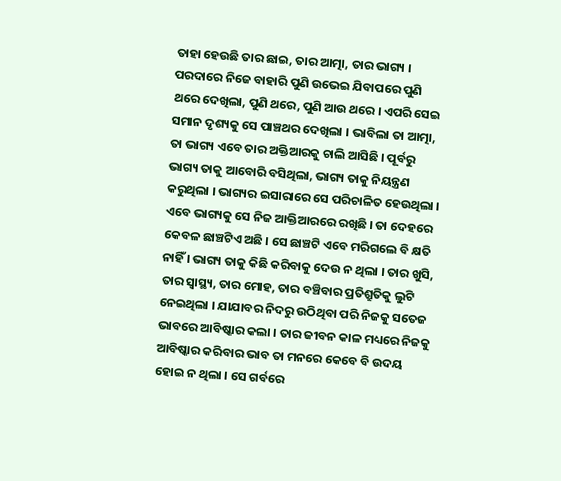ତାହା ହେଉଛି ତାର ଛାଇ, ତାର ଆତ୍ମା, ତାର ଭାଗ୍ୟ । ପରଦାରେ ନିଜେ ବାହାରି ପୁଣି ଉଭେଇ ଯିବାପରେ ପୁଣି ଥରେ ଦେଖିଲା, ପୁଣି ଥରେ, ପୁଣି ଆଉ ଥରେ । ଏପରି ସେଇ ସମାନ ଦୃଶ୍ୟକୁ ସେ ପାଞ୍ଚଥର ଦେଖିଲା । ଭାବିଲା ତା ଆତ୍ମା, ତା ଭାଗ୍ୟ ଏବେ ତାର ଅକ୍ତିଆରକୁ ଚାଲି ଆସିଛି । ପୂର୍ବରୁ ଭାଗ୍ୟ ତାକୁ ଆବୋରି ବସିଥିଲା, ଭାଗ୍ୟ ତାକୁ ନିୟନ୍ତ୍ରଣ କରୁଥିଲା । ଭାଗ୍ୟର ଇସାରାରେ ସେ ପରିଚାଳିତ ହେଉଥିଲା । ଏବେ ଭାଗ୍ୟକୁ ସେ ନିଜ ଆକ୍ତିଆରରେ ରଖିଛି । ତା ଦେହରେ କେବଳ ଛାଞ୍ଚଟିଏ ଅଛି । ସେ ଛାଞ୍ଚଟି ଏବେ ମରିଗଲେ ବି କ୍ଷତି ନାହିଁ । ଭାଗ୍ୟ ତାକୁ କିଛି କରିବାକୁ ଦେଉ ନ ଥିଲା । ତାର ଖୁସି, ତାର ସ୍ୱାସ୍ଥ୍ୟ, ତାର ମୋହ, ତାର ବଞ୍ଚିବାର ପ୍ରତିଶ୍ରୁତିକୁ ଲୁଟି ନେଇଥିଲା । ଯାଯାବର ନିଦରୁ ଉଠିଥିବା ପରି ନିଜକୁ ସତେଜ ଭାବରେ ଆବିଷ୍କାର କଲା । ତାର ଜୀବନ କାଳ ମଧ୍ୟରେ ନିଜକୁ ଆବିଷ୍କାର କରିବାର ଭାବ ତା ମନରେ କେବେ ବି ଉଦୟ ହୋଇ ନ ଥିଲା । ସେ ଗର୍ବରେ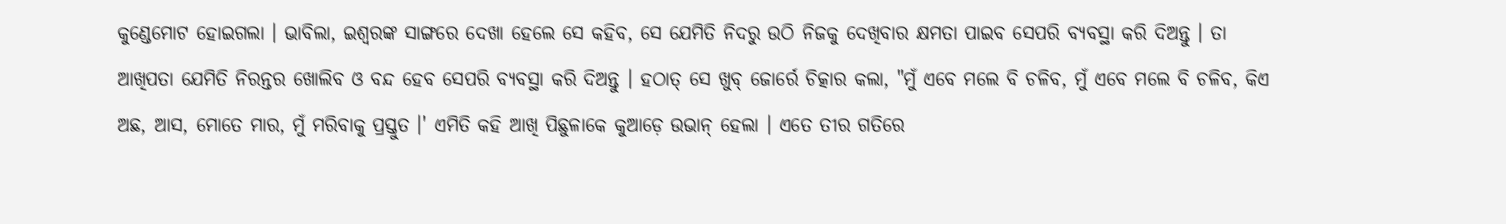କୁଣ୍ଡେମୋଟ ହୋଇଗଲା । ଭାବିଲା, ଇଶ୍ୱରଙ୍କ ସାଙ୍ଗରେ ଦେଖା ହେଲେ ସେ କହିବ, ସେ ଯେମିତି ନିଦରୁ ଉଠି ନିଜକୁ ଦେଖିବାର କ୍ଷମତା ପାଇବ ସେପରି ବ୍ୟବସ୍ଥା କରି ଦିଅନ୍ତୁ । ତା ଆଖିପତା ଯେମିତି ନିରନ୍ତର ଖୋଲିବ ଓ ବନ୍ଦ ହେବ ସେପରି ବ୍ୟବସ୍ଥା କରି ଦିଅନ୍ତୁ । ହଠାତ୍ ସେ ଖୁବ୍ ଜୋର୍ରେ ଚିତ୍କାର କଲା, "ମୁଁ ଏବେ ମଲେ ବି ଚଳିବ, ମୁଁ ଏବେ ମଲେ ବି ଚଳିବ, କିଏ ଅଛ, ଆସ, ମୋତେ ମାର, ମୁଁ ମରିବାକୁ ପ୍ରସ୍ତୁତ ।' ଏମିତି କହି ଆଖି ପିଛୁଳାକେ କୁଆଡ଼େ ଉଭାନ୍ ହେଲା । ଏତେ ତୀର ଗତିରେ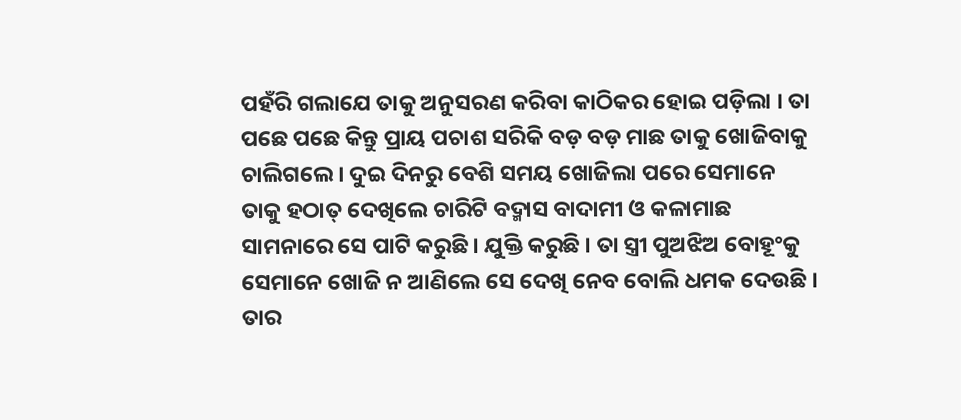ପହଁରି ଗଲାଯେ ତାକୁ ଅନୁସରଣ କରିବା କାଠିକର ହୋଇ ପଡ଼ିଲା । ତା ପଛେ ପଛେ କିନ୍ତୁ ପ୍ରାୟ ପଚାଶ ସରିକି ବଡ଼ ବଡ଼ ମାଛ ତାକୁ ଖୋଜିବାକୁ ଚାଲିଗଲେ । ଦୁଇ ଦିନରୁ ବେଶି ସମୟ ଖୋଜିଲା ପରେ ସେମାନେ ତାକୁ ହଠାତ୍ ଦେଖିଲେ ଚାରିଟି ବଦ୍ମାସ ବାଦାମୀ ଓ କଳାମାଛ ସାମନାରେ ସେ ପାଟି କରୁଛି । ଯୁକ୍ତି କରୁଛି । ତା ସ୍ତ୍ରୀ ପୁଅଝିଅ ବୋହୂଂକୁ ସେମାନେ ଖୋଜି ନ ଆଣିଲେ ସେ ଦେଖି ନେବ ବୋଲି ଧମକ ଦେଉଛି । ତାର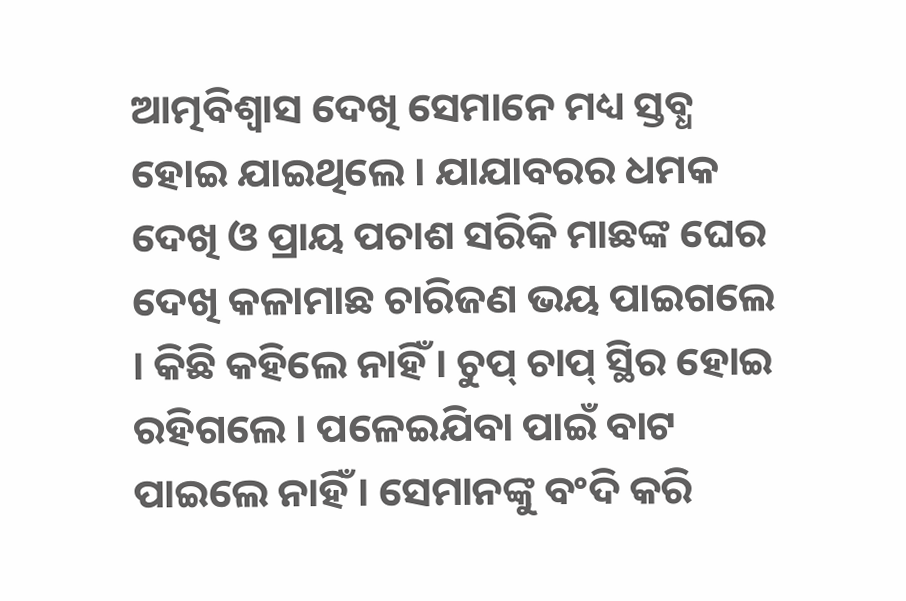ଆତ୍ମବିଶ୍ୱାସ ଦେଖି ସେମାନେ ମଧ୍ୟ ସ୍ତବ୍ଧ ହୋଇ ଯାଇଥିଲେ । ଯାଯାବରର ଧମକ ଦେଖି ଓ ପ୍ରାୟ ପଚାଶ ସରିକି ମାଛଙ୍କ ଘେର ଦେଖି କଳାମାଛ ଚାରିଜଣ ଭୟ ପାଇଗଲେ । କିଛି କହିଲେ ନାହିଁ । ଚୁପ୍ ଚାପ୍ ସ୍ଥିର ହୋଇ ରହିଗଲେ । ପଳେଇଯିବା ପାଇଁ ବାଟ ପାଇଲେ ନାହିଁ । ସେମାନଙ୍କୁ ବଂଦି କରି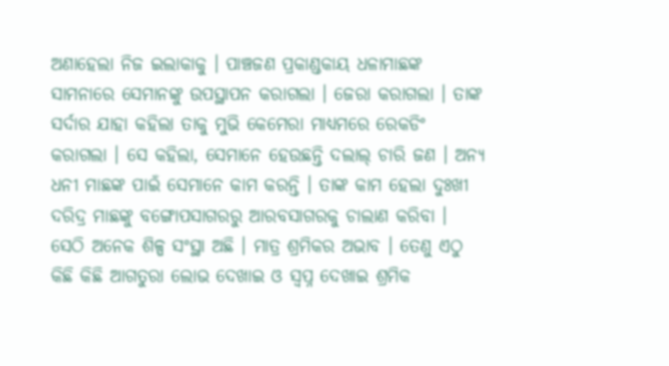ଅଣାହେଲା ନିଜ ଇଲାକାକୁ । ପାଞ୍ଚଜଣ ପ୍ରକାଣ୍ଡକାୟ ଧଳାମାଛଙ୍କ ସାମନାରେ ସେମାନଙ୍କୁ ଉପସ୍ଥାପନ କରାଗଲା । ଜେରା କରାଗଲା । ତାଙ୍କ ସର୍ଦାର ଯାହା କହିଲା ତାକୁ ମୁଭି କେମେରା ମାଧ୍ୟମରେ ରେକଡିଂ କରାଗଲା । ସେ କହିଲା, ସେମାନେ ହେଉଛନ୍ତି ଦଲାଲ୍ ଚାରି ଜଣ । ଅନ୍ୟ ଧନୀ ମାଛଙ୍କ ପାଇଁ ସେମାନେ କାମ କରନ୍ତି । ତାଙ୍କ କାମ ହେଲା ଦୁଃଖୀ ଦରିଦ୍ର ମାଛଙ୍କୁ ବଙ୍ଗୋପସାଗରରୁ ଆରବସାଗରକୁ ଚାଲାଣ କରିବା । ସେଠି ଅନେକ ଶିଳ୍ପ ସଂସ୍ଥା ଅଛି । ମାତ୍ର ଶ୍ରମିକର ଅଭାବ । ତେଣୁ ଏଠୁ କିଛି କିଛି ଆଗତୁରା ଲୋଭ ଦେଖାଇ ଓ ସ୍ୱପ୍ନ ଦେଖାଇ ଶ୍ରମିକ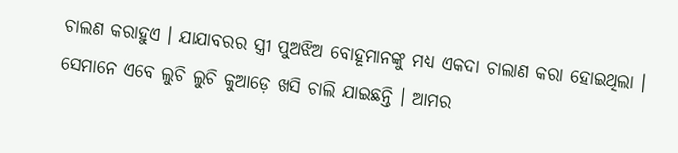ଚାଲଣ କରାହୁଏ । ଯାଯାବରର ସ୍ତ୍ରୀ ପୁଅଝିଅ ବୋହୂମାନଙ୍କୁ ମଧ୍ୟ ଏକଦା ଚାଲାଣ କରା ହୋଇଥିଲା । ସେମାନେ ଏବେ ଲୁଚି ଲୁଚି କୁଆଡ଼େ ଖସି ଚାଲି ଯାଇଛନ୍ତି । ଆମର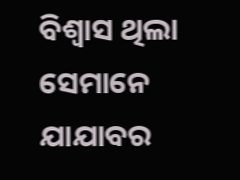ବିଶ୍ୱାସ ଥିଲା ସେମାନେ ଯାଯାବର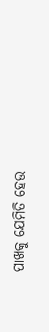ପାଖକୁ ଯେମିତି ହେଉ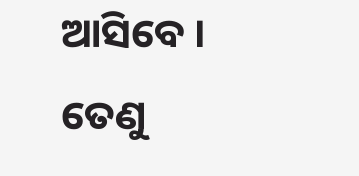ଆସିବେ । ତେଣୁ